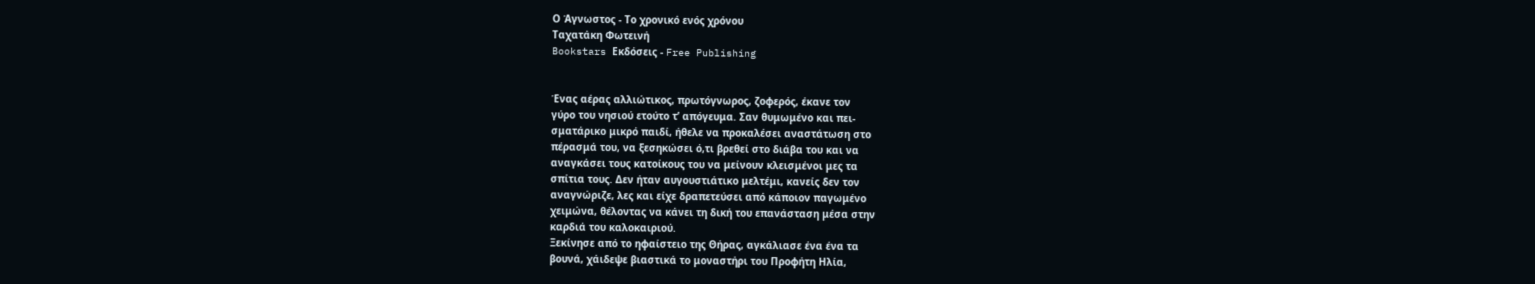Ο Άγνωστος - Το χρονικό ενός χρόνου
Ταχατάκη Φωτεινή
Bookstars Εκδόσεις - Free Publishing


Ένας αέρας αλλιώτικος, πρωτόγνωρος, ζοφερός, έκανε τον
γύρο του νησιού ετούτο τ’ απόγευμα. Σαν θυμωμένο και πει-
σματάρικο μικρό παιδί, ήθελε να προκαλέσει αναστάτωση στο
πέρασμά του, να ξεσηκώσει ό,τι βρεθεί στο διάβα του και να
αναγκάσει τους κατοίκους του να μείνουν κλεισμένοι μες τα
σπίτια τους. Δεν ήταν αυγουστιάτικο μελτέμι, κανείς δεν τον
αναγνώριζε, λες και είχε δραπετεύσει από κάποιον παγωμένο
χειμώνα, θέλοντας να κάνει τη δική του επανάσταση μέσα στην
καρδιά του καλοκαιριού.
Ξεκίνησε από το ηφαίστειο της Θήρας, αγκάλιασε ένα ένα τα
βουνά, χάιδεψε βιαστικά το μοναστήρι του Προφήτη Ηλία,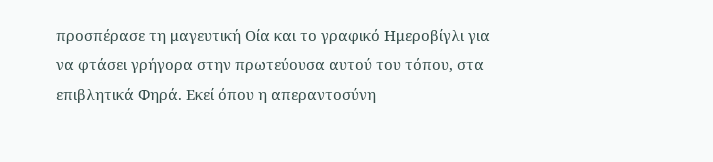προσπέρασε τη μαγευτική Οία και το γραφικό Ημεροβίγλι για
να φτάσει γρήγορα στην πρωτεύουσα αυτού του τόπου, στα
επιβλητικά Φηρά. Εκεί όπου η απεραντοσύνη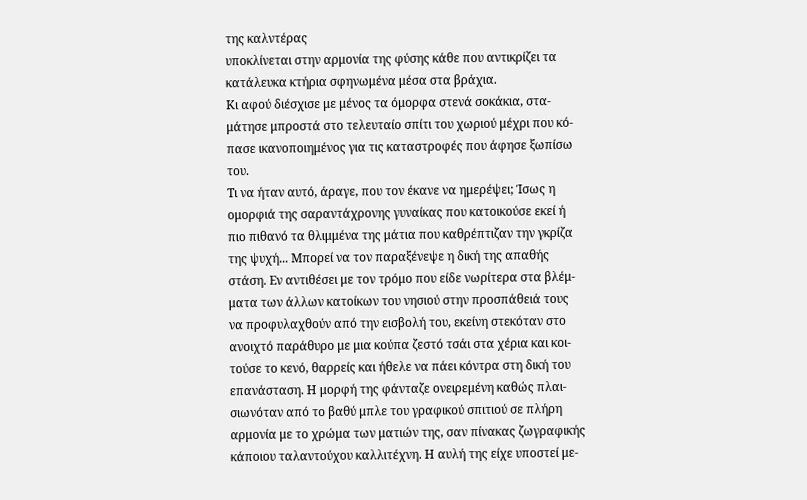της καλντέρας
υποκλίνεται στην αρμονία της φύσης κάθε που αντικρίζει τα
κατάλευκα κτήρια σφηνωμένα μέσα στα βράχια.
Κι αφού διέσχισε με μένος τα όμορφα στενά σοκάκια, στα-
μάτησε μπροστά στο τελευταίο σπίτι του χωριού μέχρι που κό-
πασε ικανοποιημένος για τις καταστροφές που άφησε ξωπίσω
του.
Τι να ήταν αυτό, άραγε, που τον έκανε να ημερέψει; Ίσως η
ομορφιά της σαραντάχρονης γυναίκας που κατοικούσε εκεί ή
πιο πιθανό τα θλιμμένα της μάτια που καθρέπτιζαν την γκρίζα
της ψυχή... Μπορεί να τον παραξένεψε η δική της απαθής
στάση. Εν αντιθέσει με τον τρόμο που είδε νωρίτερα στα βλέμ-
ματα των άλλων κατοίκων του νησιού στην προσπάθειά τους
να προφυλαχθούν από την εισβολή του, εκείνη στεκόταν στο
ανοιχτό παράθυρο με μια κούπα ζεστό τσάι στα χέρια και κοι-
τούσε το κενό, θαρρείς και ήθελε να πάει κόντρα στη δική του
επανάσταση. Η μορφή της φάνταζε ονειρεμένη καθώς πλαι-
σιωνόταν από το βαθύ μπλε του γραφικού σπιτιού σε πλήρη
αρμονία με το χρώμα των ματιών της, σαν πίνακας ζωγραφικής
κάποιου ταλαντούχου καλλιτέχνη. Η αυλή της είχε υποστεί με-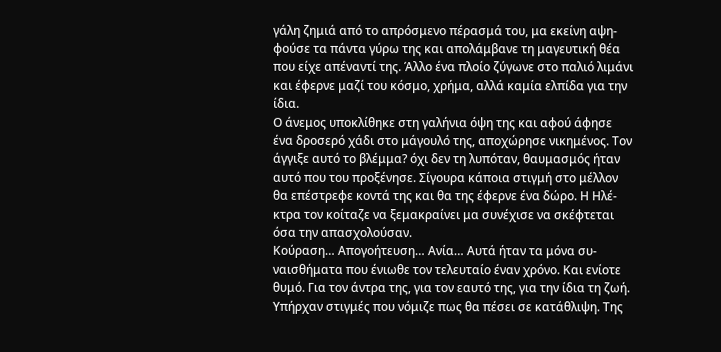γάλη ζημιά από το απρόσμενο πέρασμά του, μα εκείνη αψη-
φούσε τα πάντα γύρω της και απολάμβανε τη μαγευτική θέα
που είχε απέναντί της. Άλλο ένα πλοίο ζύγωνε στο παλιό λιμάνι
και έφερνε μαζί του κόσμο, χρήμα, αλλά καμία ελπίδα για την
ίδια.
Ο άνεμος υποκλίθηκε στη γαλήνια όψη της και αφού άφησε
ένα δροσερό χάδι στο μάγουλό της, αποχώρησε νικημένος. Τον
άγγιξε αυτό το βλέμμα? όχι δεν τη λυπόταν, θαυμασμός ήταν
αυτό που του προξένησε. Σίγουρα κάποια στιγμή στο μέλλον
θα επέστρεφε κοντά της και θα της έφερνε ένα δώρο. Η Ηλέ-
κτρα τον κοίταζε να ξεμακραίνει μα συνέχισε να σκέφτεται
όσα την απασχολούσαν.
Κούραση… Απογοήτευση… Ανία… Αυτά ήταν τα μόνα συ-
ναισθήματα που ένιωθε τον τελευταίο έναν χρόνο. Και ενίοτε
θυμό. Για τον άντρα της, για τον εαυτό της, για την ίδια τη ζωή.
Υπήρχαν στιγμές που νόμιζε πως θα πέσει σε κατάθλιψη. Της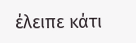έλειπε κάτι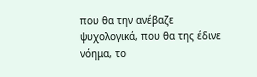που θα την ανέβαζε ψυχολογικά, που θα της έδινε
νόημα, το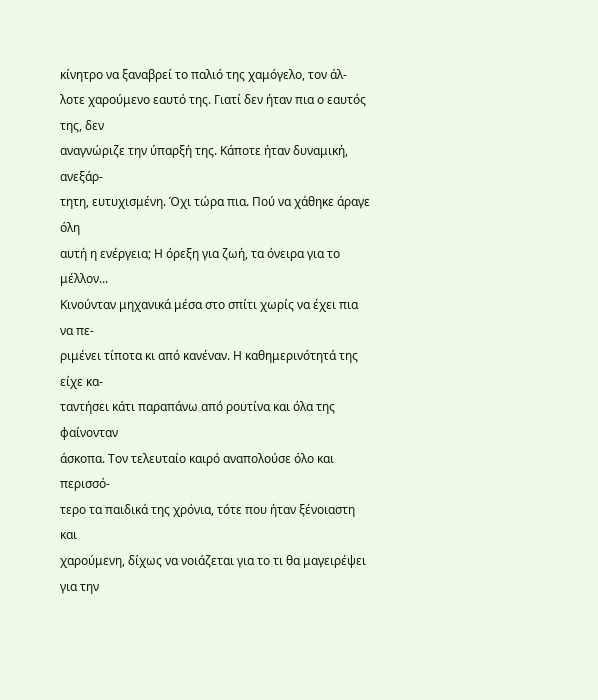κίνητρο να ξαναβρεί το παλιό της χαμόγελο, τον άλ-
λοτε χαρούμενο εαυτό της. Γιατί δεν ήταν πια ο εαυτός της, δεν
αναγνώριζε την ύπαρξή της. Κάποτε ήταν δυναμική, ανεξάρ-
τητη, ευτυχισμένη. Όχι τώρα πια. Πού να χάθηκε άραγε όλη
αυτή η ενέργεια; Η όρεξη για ζωή, τα όνειρα για το μέλλον...
Κινούνταν μηχανικά μέσα στο σπίτι χωρίς να έχει πια να πε-
ριμένει τίποτα κι από κανέναν. Η καθημερινότητά της είχε κα-
ταντήσει κάτι παραπάνω από ρουτίνα και όλα της φαίνονταν
άσκοπα. Τον τελευταίο καιρό αναπολούσε όλο και περισσό-
τερο τα παιδικά της χρόνια, τότε που ήταν ξένοιαστη και
χαρούμενη, δίχως να νοιάζεται για το τι θα μαγειρέψει για την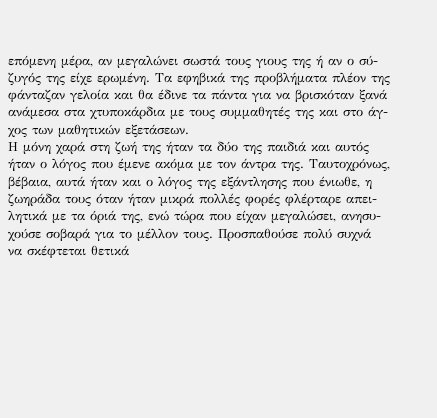επόμενη μέρα, αν μεγαλώνει σωστά τους γιους της ή αν ο σύ-
ζυγός της είχε ερωμένη. Τα εφηβικά της προβλήματα πλέον της
φάνταζαν γελοία και θα έδινε τα πάντα για να βρισκόταν ξανά
ανάμεσα στα χτυποκάρδια με τους συμμαθητές της και στο άγ-
χος των μαθητικών εξετάσεων.
Η μόνη χαρά στη ζωή της ήταν τα δύο της παιδιά και αυτός
ήταν ο λόγος που έμενε ακόμα με τον άντρα της. Ταυτοχρόνως,
βέβαια, αυτά ήταν και ο λόγος της εξάντλησης που ένιωθε, η
ζωηράδα τους όταν ήταν μικρά πολλές φορές φλέρταρε απει-
λητικά με τα όριά της, ενώ τώρα που είχαν μεγαλώσει, ανησυ-
χούσε σοβαρά για το μέλλον τους. Προσπαθούσε πολύ συχνά
να σκέφτεται θετικά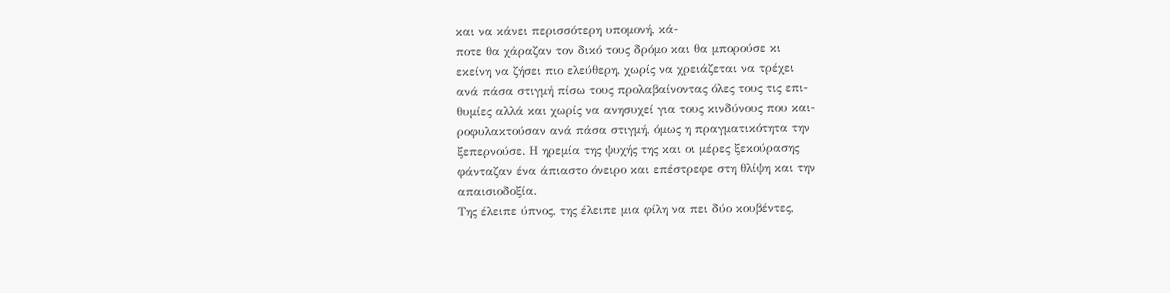και να κάνει περισσότερη υπομονή, κά-
ποτε θα χάραζαν τον δικό τους δρόμο και θα μπορούσε κι
εκείνη να ζήσει πιο ελεύθερη, χωρίς να χρειάζεται να τρέχει
ανά πάσα στιγμή πίσω τους προλαβαίνοντας όλες τους τις επι-
θυμίες αλλά και χωρίς να ανησυχεί για τους κινδύνους που και-
ροφυλακτούσαν ανά πάσα στιγμή, όμως η πραγματικότητα την
ξεπερνούσε. Η ηρεμία της ψυχής της και οι μέρες ξεκούρασης
φάνταζαν ένα άπιαστο όνειρο και επέστρεφε στη θλίψη και την
απαισιοδοξία.
Της έλειπε ύπνος, της έλειπε μια φίλη να πει δύο κουβέντες,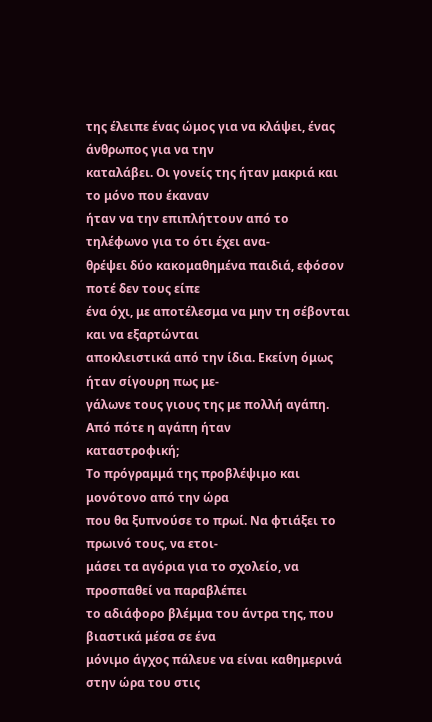της έλειπε ένας ώμος για να κλάψει, ένας άνθρωπος για να την
καταλάβει. Οι γονείς της ήταν μακριά και το μόνο που έκαναν
ήταν να την επιπλήττουν από το τηλέφωνο για το ότι έχει ανα-
θρέψει δύο κακομαθημένα παιδιά, εφόσον ποτέ δεν τους είπε
ένα όχι, με αποτέλεσμα να μην τη σέβονται και να εξαρτώνται
αποκλειστικά από την ίδια. Εκείνη όμως ήταν σίγουρη πως με-
γάλωνε τους γιους της με πολλή αγάπη. Από πότε η αγάπη ήταν
καταστροφική;
Το πρόγραμμά της προβλέψιμο και μονότονο από την ώρα
που θα ξυπνούσε το πρωί. Να φτιάξει το πρωινό τους, να ετοι-
μάσει τα αγόρια για το σχολείο, να προσπαθεί να παραβλέπει
το αδιάφορο βλέμμα του άντρα της, που βιαστικά μέσα σε ένα
μόνιμο άγχος πάλευε να είναι καθημερινά στην ώρα του στις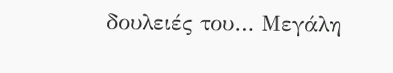δουλειές του… Μεγάλη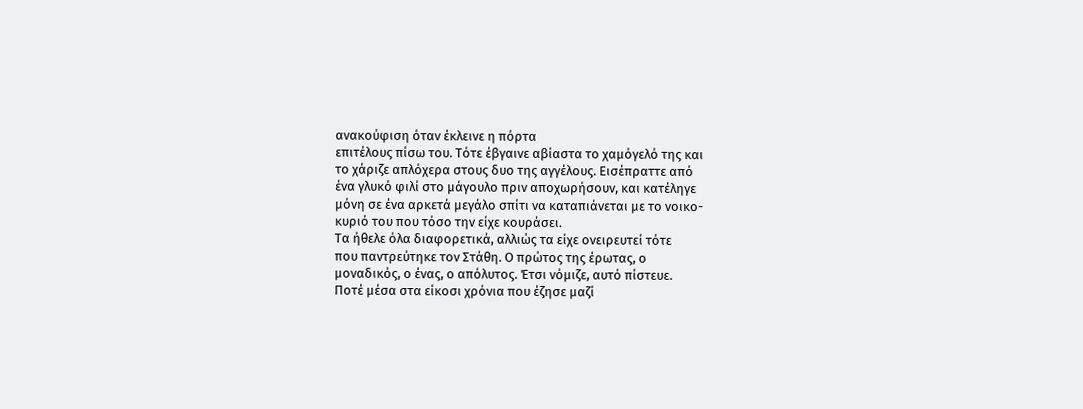ανακούφιση όταν έκλεινε η πόρτα
επιτέλους πίσω του. Τότε έβγαινε αβίαστα το χαμόγελό της και
το χάριζε απλόχερα στους δυο της αγγέλους. Εισέπραττε από
ένα γλυκό φιλί στο μάγουλο πριν αποχωρήσουν, και κατέληγε
μόνη σε ένα αρκετά μεγάλο σπίτι να καταπιάνεται με το νοικο-
κυριό του που τόσο την είχε κουράσει.
Τα ήθελε όλα διαφορετικά, αλλιώς τα είχε ονειρευτεί τότε
που παντρεύτηκε τον Στάθη. Ο πρώτος της έρωτας, ο
μοναδικός, ο ένας, ο απόλυτος. Έτσι νόμιζε, αυτό πίστευε.
Ποτέ μέσα στα είκοσι χρόνια που έζησε μαζί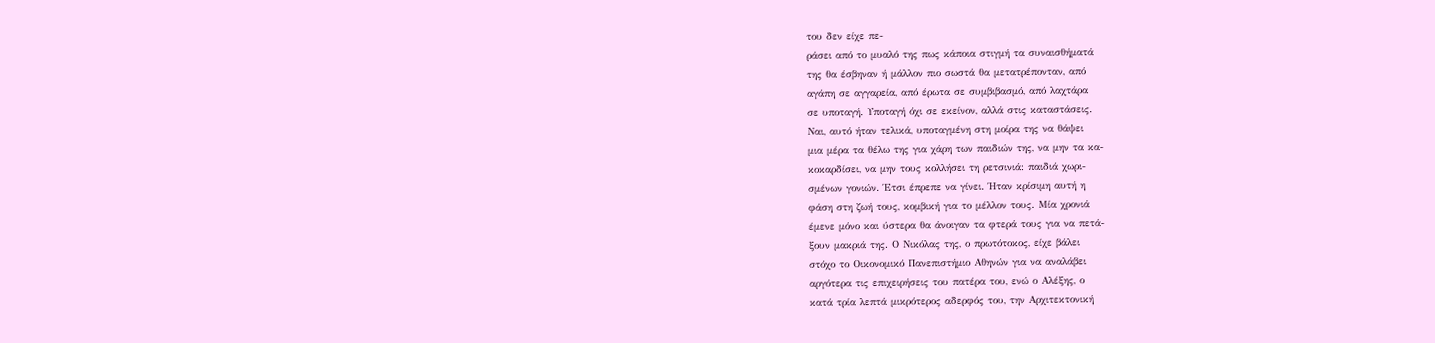του δεν είχε πε-
ράσει από το μυαλό της πως κάποια στιγμή τα συναισθήματά
της θα έσβηναν ή μάλλον πιο σωστά θα μετατρέπονταν, από
αγάπη σε αγγαρεία, από έρωτα σε συμβιβασμό, από λαχτάρα
σε υποταγή. Υποταγή όχι σε εκείνον, αλλά στις καταστάσεις.
Ναι, αυτό ήταν τελικά, υποταγμένη στη μοίρα της να θάψει
μια μέρα τα θέλω της για χάρη των παιδιών της, να μην τα κα-
κοκαρδίσει, να μην τους κολλήσει τη ρετσινιά: παιδιά χωρι-
σμένων γονιών. Έτσι έπρεπε να γίνει. Ήταν κρίσιμη αυτή η
φάση στη ζωή τους, κομβική για το μέλλον τους. Μία χρονιά
έμενε μόνο και ύστερα θα άνοιγαν τα φτερά τους για να πετά-
ξουν μακριά της. Ο Νικόλας της, ο πρωτότοκος, είχε βάλει
στόχο το Οικονομικό Πανεπιστήμιο Αθηνών για να αναλάβει
αργότερα τις επιχειρήσεις του πατέρα του, ενώ ο Αλέξης, ο
κατά τρία λεπτά μικρότερος αδερφός του, την Αρχιτεκτονική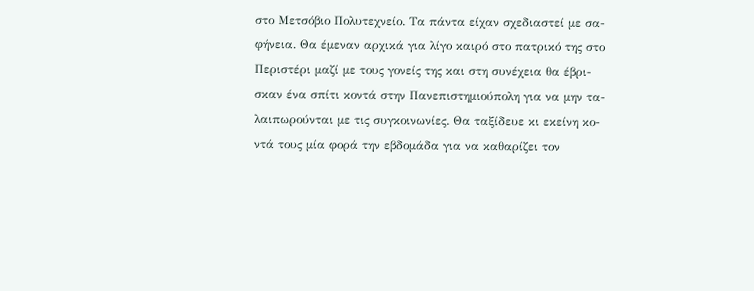στο Μετσόβιο Πολυτεχνείο. Τα πάντα είχαν σχεδιαστεί με σα-
φήνεια. Θα έμεναν αρχικά για λίγο καιρό στο πατρικό της στο
Περιστέρι μαζί με τους γονείς της και στη συνέχεια θα έβρι-
σκαν ένα σπίτι κοντά στην Πανεπιστημιούπολη για να μην τα-
λαιπωρούνται με τις συγκοινωνίες. Θα ταξίδευε κι εκείνη κο-
ντά τους μία φορά την εβδομάδα για να καθαρίζει τον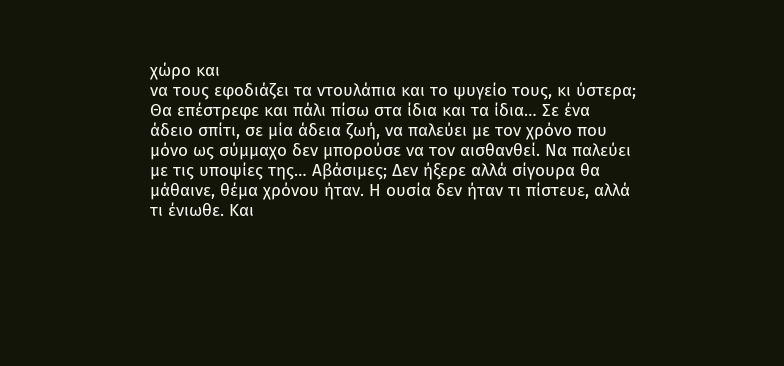χώρο και
να τους εφοδιάζει τα ντουλάπια και το ψυγείο τους, κι ύστερα;
Θα επέστρεφε και πάλι πίσω στα ίδια και τα ίδια… Σε ένα
άδειο σπίτι, σε μία άδεια ζωή, να παλεύει με τον χρόνο που
μόνο ως σύμμαχο δεν μπορούσε να τον αισθανθεί. Να παλεύει
με τις υποψίες της… Αβάσιμες; Δεν ήξερε αλλά σίγουρα θα
μάθαινε, θέμα χρόνου ήταν. Η ουσία δεν ήταν τι πίστευε, αλλά
τι ένιωθε. Και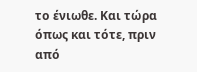το ένιωθε. Και τώρα όπως και τότε, πριν από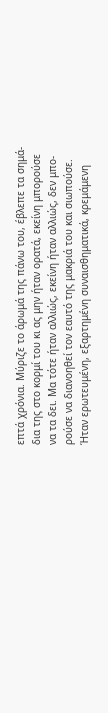επτά χρόνια. Μύριζε το άρωμά της πάνω του, έβλεπε τα σημά-
δια της στο κορμί του κι ας μην ήταν ορατά, εκείνη μπορούσε
να τα δει. Μα τότε ήταν αλλιώς, εκείνη ήταν αλλιώς, δεν μπο-
ρούσε να διανοηθεί τον εαυτό της μακριά του και σιωπούσε.
Ήταν ερωτευμένη, εξαρτημένη συναισθηματικά, κρεμάμενη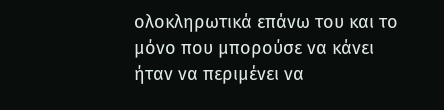ολοκληρωτικά επάνω του και το μόνο που μπορούσε να κάνει
ήταν να περιμένει να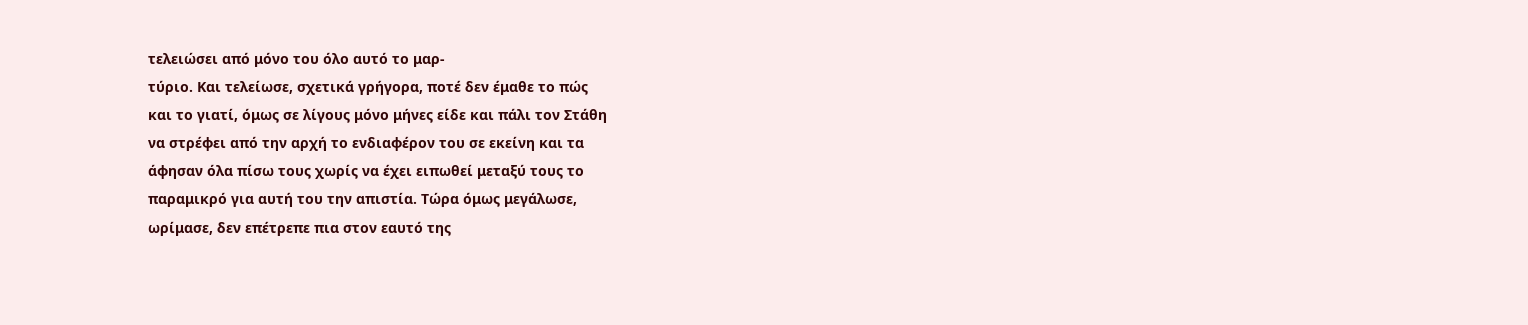τελειώσει από μόνο του όλο αυτό το μαρ-
τύριο. Και τελείωσε, σχετικά γρήγορα, ποτέ δεν έμαθε το πώς
και το γιατί, όμως σε λίγους μόνο μήνες είδε και πάλι τον Στάθη
να στρέφει από την αρχή το ενδιαφέρον του σε εκείνη και τα
άφησαν όλα πίσω τους χωρίς να έχει ειπωθεί μεταξύ τους το
παραμικρό για αυτή του την απιστία. Τώρα όμως μεγάλωσε,
ωρίμασε, δεν επέτρεπε πια στον εαυτό της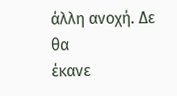άλλη ανοχή. Δε θα
έκανε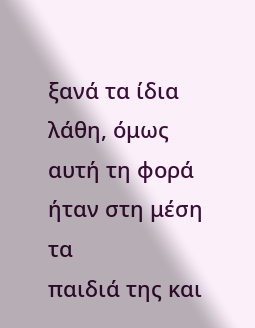ξανά τα ίδια λάθη, όμως αυτή τη φορά ήταν στη μέση τα
παιδιά της και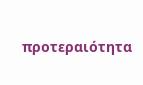προτεραιότητα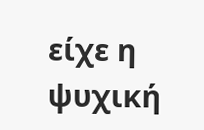είχε η ψυχική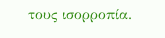τους ισορροπία.